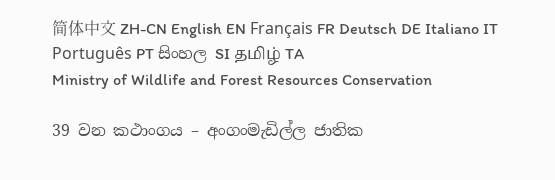简体中文 ZH-CN English EN Français FR Deutsch DE Italiano IT Português PT සිංහල SI தமிழ் TA
Ministry of Wildlife and Forest Resources Conservation

39 වන කථාංගය – අංගංමැඩිල්ල ජාතික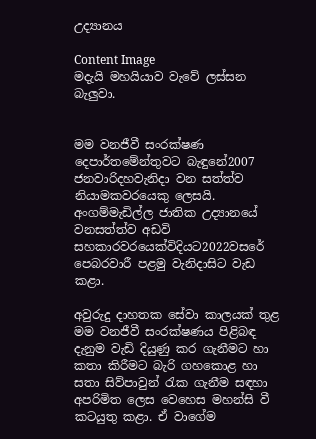උද්‍යානය

Content Image
මදැයි මහයියාව වැවේ ලස්සන බැලුවා.


මම වනජීවී සංරක්ෂණ දෙපාර්තමේන්තුවට බැඳුනේ2007 ජනවාරිදහවැනිදා වන සත්ත්ව නියාමකවරයෙකු ලෙසයි. අංගම්මැඩිල්ල ජාතික උද්‍යානයේ වනසත්ත්ව අඩවි සහකාරවරයෙක්විදියට2022වසරේ පෙබරවාරී පළමු වැනිදාසිට වැඩ කළා.

අවුරුදු දාහතක සේවා කාලයක් තුළ මම වනජීවී සංරක්ෂණය පිළිබඳ දැනුම වැඩි දියුණු කර ගැනීමට හා කතා කිරීමට බැරි ගහකොළ හා සතා සිව්පාවුන් රැක ගැනීම සඳහා අපරිමිත ලෙස වෙහෙස මහන්සි වී කටයුතු කළා. ඒ වාගේම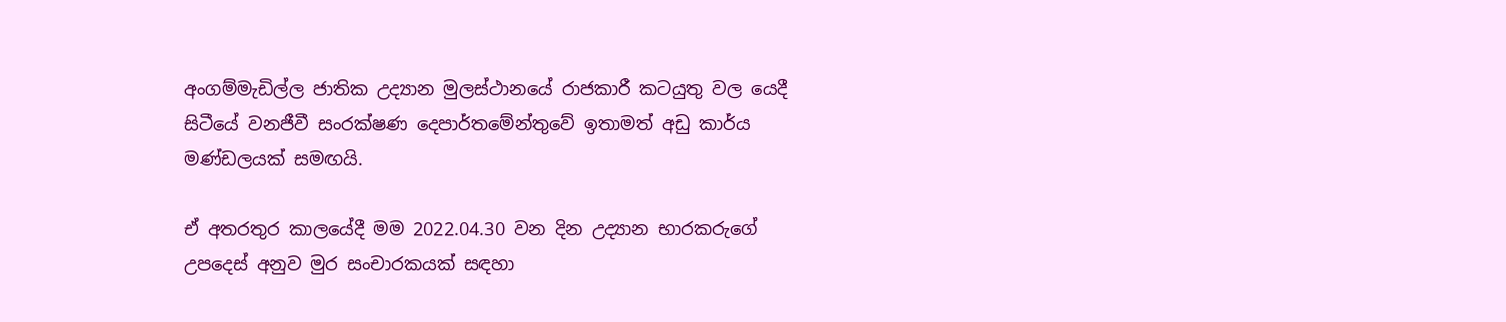අංගම්මැඩිල්ල ජාතික උද්‍යාන මුලස්ථානයේ රාජකාරී කටයුතු වල යෙදී සිටීයේ වනජීවී සංරක්ෂණ දෙපාර්තමේන්තුවේ ඉතාමත් අඩු කාර්ය මණ්ඩලයක් සමඟයි.

ඒ අතරතුර කාලයේදී මම 2022.04.30 වන දින උද්‍යාන භාරකරුගේ උපදෙස් අනුව මුර සංචාරකයක් සඳහා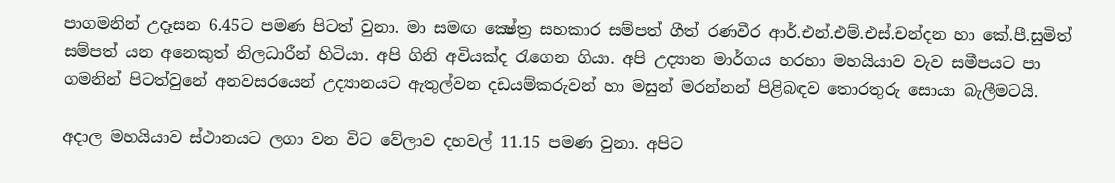පාගමනින් උදෑසන 6.45ට පමණ පිටත් වුනා. මා සමඟ ක්‍ෂේත්‍ර සහකාර සම්පත් ගීත් රණවීර ආර්.එන්.එම්.එස්.චන්දන හා කේ.පී.සුමිත් සම්පත් යන අනෙකුත් නිලධාරීන් හිටියා. අපි ගිනි අවියක්ද රැගෙන ගියා. අපි උද්‍යාන මාර්ගය හරහා මහයියාව වැව සමීපයට පා ගමනින් පිටත්වුනේ අනවසරයෙන් උද්‍යානයට ඇතුල්වන දඩයම්කරුවන් හා මසුන් මරන්නන් පිළිබඳව තොරතුරු සොයා බැලීමටයි.

අදාල මහයියාව ස්ථානයට ලගා වන විට වේලාව දහවල් 11.15 පමණ වුනා. අපිට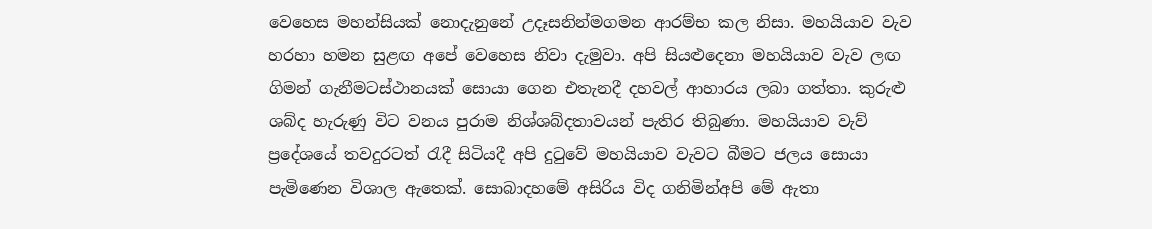වෙහෙස මහන්සියක් නොදැනුනේ උදෑසනින්මගමන ආරම්භ කල නිසා. මහයියාව වැව හරහා හමන සුළඟ අපේ වෙහෙස නිවා දැමුවා. අපි සියළුදෙනා මහයියාව වැව ලඟ ගිමන් ගැනීමටස්ථානයක් සොයා ගෙන එතැනදී දහවල් ආහාරය ලබා ගත්තා. කුරුළු ශබ්ද හැරුණු විට වනය පුරාම නිශ්ශබ්දතාවයන් පැතිර තිබුණා. මහයියාව වැව් ප්‍රදේශයේ තවදුරටත් රැදී සිටියදී අපි දුටුවේ මහයියාව වැවට බීමට ජලය සොයා පැමිණෙන විශාල ඇතෙක්. සොබාදහමේ අසිරිය විද ගනිමින්අපි මේ ඇතා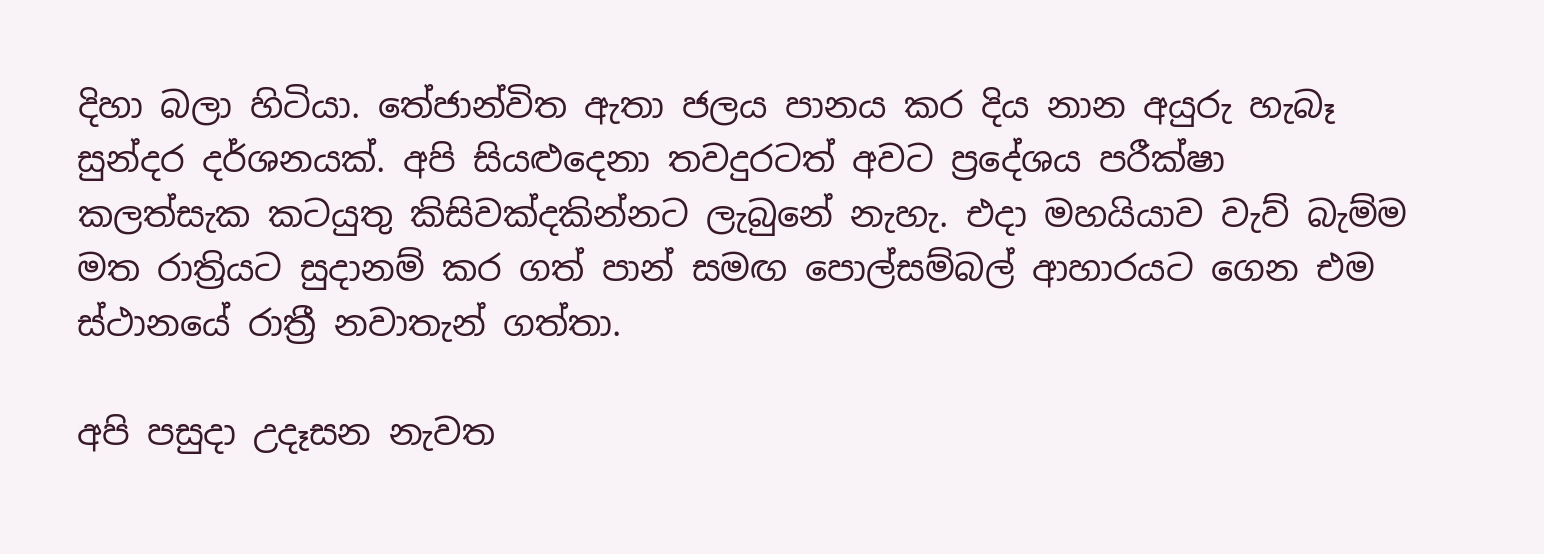දිහා බලා හිටියා. තේජාන්විත ඇතා ජලය පානය කර දිය නාන අයුරු හැබෑ සුන්දර දර්ශනයක්. අපි සියළුදෙනා තවදුරටත් අවට ප්‍රදේශය පරීක්ෂා කලත්සැක කටයුතු කිසිවක්දකින්නට ලැබුනේ නැහැ. එදා මහයියාව වැව් බැම්ම මත රාත්‍රියට සුදානම් කර ගත් පාන් සමඟ පොල්සම්බල් ආහාරයට ගෙන එම ස්ථානයේ රාත්‍රී නවාතැන් ගත්තා.

අපි පසුදා උදෑසන නැවත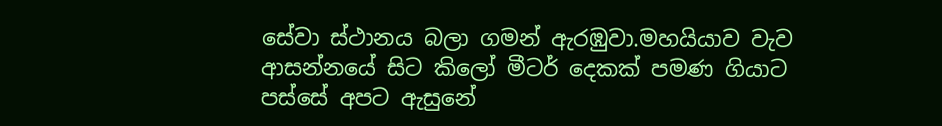සේවා ස්ථානය බලා ගමන් ඇරඹුවා.මහයියාව වැව ආසන්නයේ සිට කිලෝ මීටර් දෙකක් පමණ ගියාට පස්සේ අපට ඇසුනේ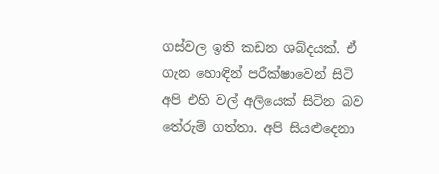ගස්වල ඉති කඩන ශබ්දයක්. ඒ ගැන හොඳින් පරීක්ෂාවෙන් සිටි අපි එහි වල් අලියෙක් සිටින බව තේරුම් ගත්තා. අපි සියළුදෙනා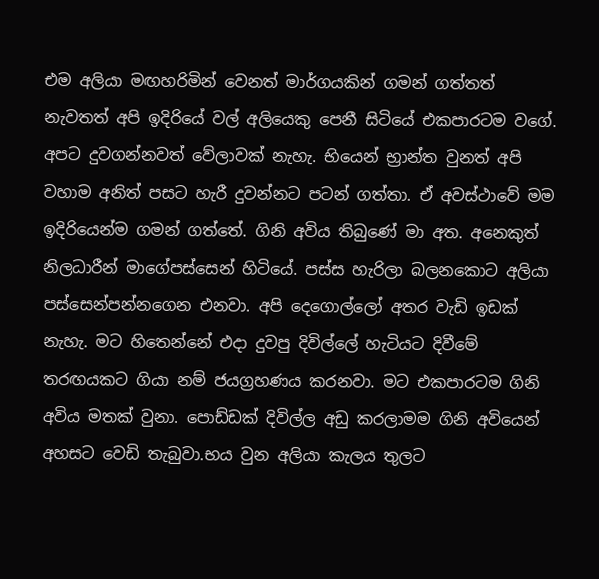එම අලියා මඟහරිමින් වෙනත් මාර්ගයකින් ගමන් ගත්තත් නැවතත් අපි ඉදිරියේ වල් අලියෙකු පෙනී සිටියේ එකපාරටම වගේ. අපට දුවගන්නවත් වේලාවක් නැහැ. භියෙන් භ්‍රාන්ත වුනත් අපි වහාම අනිත් පසට හැරී දුවන්නට පටන් ගත්තා. ඒ අවස්ථාවේ මම ඉදිරියෙන්ම ගමන් ගත්තේ. ගිනි අවිය තිබුණේ මා අත. අනෙකුත් නිලධාරීන් මාගේපස්සෙන් හිටියේ. පස්ස හැරිලා බලනකොට අලියා පස්සෙන්පන්නගෙන එනවා. අපි දෙගොල්ලෝ අතර වැඩි ඉඩක් නැහැ. මට හිතෙන්නේ එදා දුවපු දිවිල්ලේ හැටියට දිවීමේ තරඟයකට ගියා නම් ජයග්‍රහණය කරනවා. මට එකපාරටම ගිනි අවිය මතක් වුනා. පොඩ්ඩක් දිවිල්ල අඩු කරලාමම ගිනි අවියෙන් අහසට වෙඩි තැබුවා.භය වුන අලියා කැලය තුලට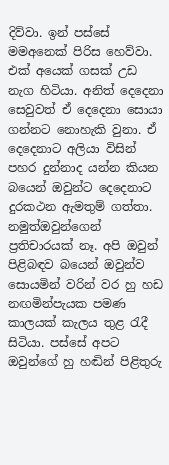දිව්වා. ඉන් පස්සේ මමඅනෙක් පිරිස හෙව්වා. එක් අයෙක් ගසක් උඩ නැග හිටියා. අනිත් දෙදෙනා සෙවුවත් ඒ දෙදෙනා සොයා ගන්නට නොහැකි වුනා. ඒ දෙදෙනාට අලියා විසින් පහර දුන්නාද යන්න කියන බයෙන් ඔවුන්ට දෙදෙනාට  දුරකථන ඇමතුම් ගත්තා. නමුත්ඔවුන්ගෙන් ප්‍රතිචාරයක් නෑ. අපි ඔවුන් පිළිබඳව බයෙන් ඔවුන්ව සොයමින් වරින් වර හු හඩ නඟමින්පැයක පමණ කාලයක් කැලය තුළ රැදී සිටියා. පස්සේ අපට ඔවුන්ගේ හු හඬින් පිළිතුරු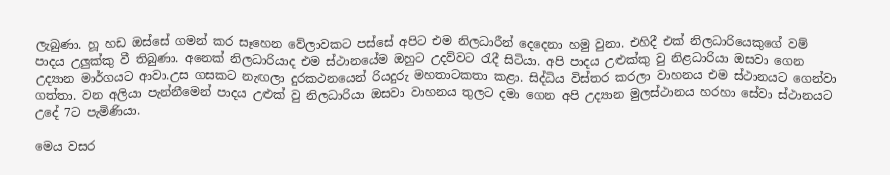ලැබුණා. හූ හඩ ඔස්සේ ගමන් කර සෑහෙන වේලාවකට පස්සේ අපිට එම නිලධාරීන් දෙදෙනා හමු වුනා. එහිදී එක් නිලධාරියෙකුගේ වම් පාදය උලුක්කු වී තිබුණා. අනෙක් නිලධාරියාද එම ස්ථානයේම ඔහුට උදව්වට රැදී සිටියා. අපි පාදය උළුක්කු වු නිළධාරියා ඔසවා ගෙන උද්‍යාන මාර්ගයට ආවා.උස ගසකට නැඟලා දුරකථනයෙන් රියදුරු මහතාටකතා කළා. සිද්ධිය විස්තර කරලා වාහනය එම ස්ථානයට ගෙන්වා ගත්තා. වන අලියා පැන්නීමෙන් පාදය උළුක් වු නිලධාරියා ඔසවා වාහනය තුලට දමා ගෙන අපි උද්‍යාන මුලස්ථානය හරහා සේවා ස්ථානයට උදේ 7ට පැමිණියා.

මෙය වසර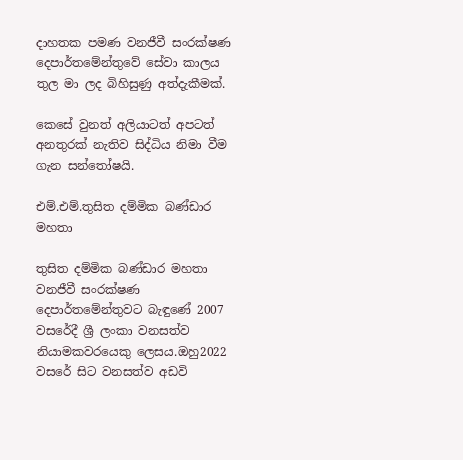දාහතක පමණ වනජීවී සංරක්ෂණ දෙපාර්තමේන්තුවේ සේවා කාලය තුල මා ලද බිහිසුණු අත්දැකීමක්.

කෙසේ වුනත් අලියාටත් අපටත් අනතුරක් නැතිව සිද්ධිය නිමා වීම ගැන සන්තෝෂයි.

එම්.එම්.තුසිත දම්මික බණ්ඩාර මහතා

තුසිත දම්මික බණ්ඩාර මහතා වනජීවී සංරක්ෂණ දෙපාර්තමේන්තුවට බැඳුණේ 2007 වසරේදී ශ්‍රී ලංකා වනසත්ව නියාමකවරයෙකු ලෙසය.ඔහු2022 වසරේ සිට වනසත්ව අඩවි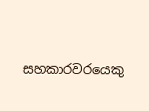සහකාරවරයෙකු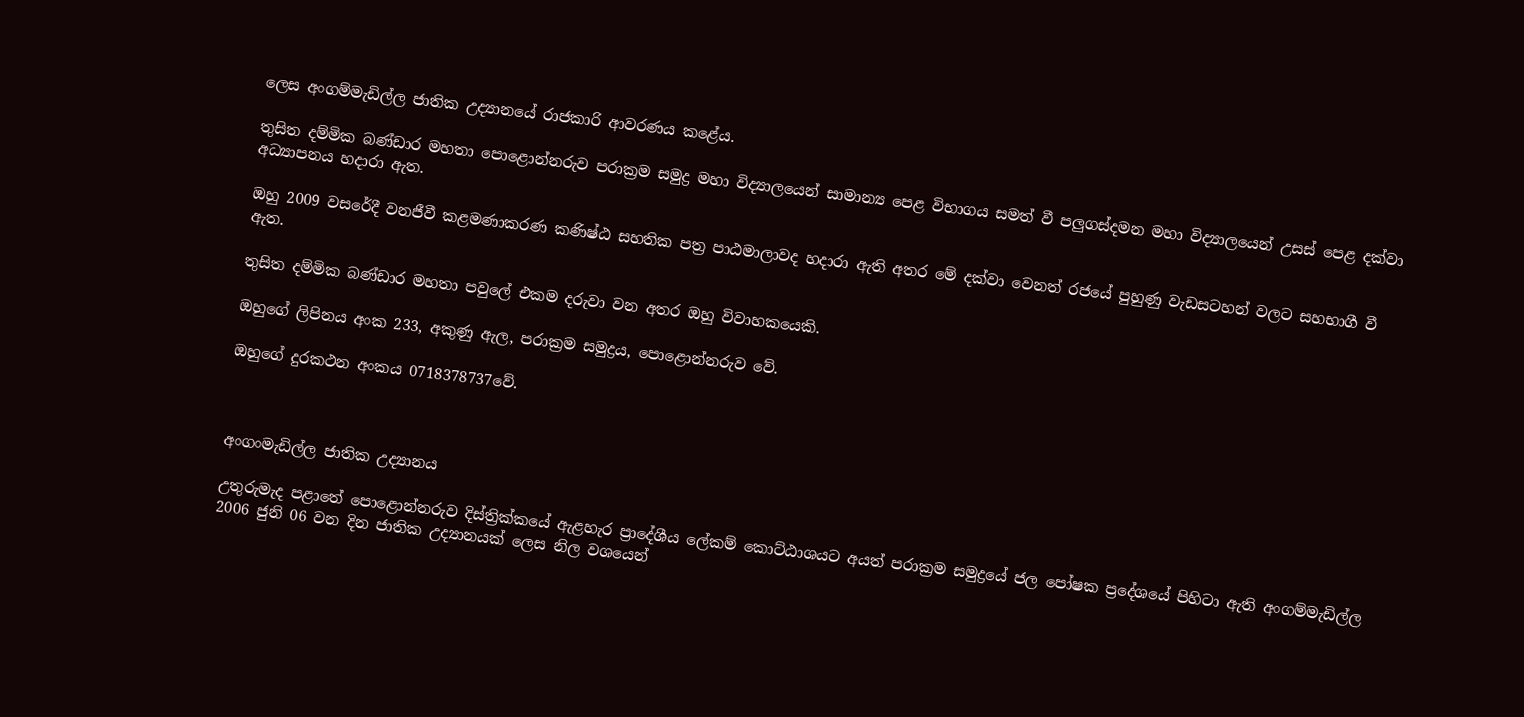ලෙස අංගම්මැඩිල්ල ජාතික උද්‍යානයේ රාජකාරි ආවරණය කළේය.

තුසිත දම්මික බණ්ඩාර මහතා පොළොන්නරුව පරාක්‍රම සමුද්‍ර මහා විද්‍යාලයෙන් සාමාන්‍ය පෙළ විභාගය සමත් වී පලුගස්දමන මහා විද්‍යාලයෙන් උසස් පෙළ දක්වා අධ්‍යාපනය හදාරා ඇත.

ඔහු 2009 වසරේදී වනජීවී කළමණාකරණ කණිෂ්ඨ සහතික පත්‍ර පාඨමාලාවද හදාරා ඇති අතර මේ දක්වා වෙනත් රජයේ පුහුණු වැඩසටහන් වලට සහභාගී වී ඇත.

තුසිත දම්මික බණ්ඩාර මහතා පවුලේ එකම දරුවා වන අතර ඔහු විවාහකයෙකි.

ඔහුගේ ලිපිනය අංක 233, අකුණු ඇල, පරාක්‍රම සමුද්‍රය, පොළොන්නරුව වේ.

ඔහුගේ දුරකථන අංකය 0718378737වේ.



අංගංමැඩිල්ල ජාතික උද්‍යානය

උතුරුමැද පළාතේ පොළොන්නරුව දිස්ත්‍රික්කයේ ඇළහැර ප්‍රාදේශීය ලේකම් කොට්ඨාශයට අයත් පරාක්‍රම සමුද්‍රයේ ජල පෝෂක ප්‍රදේශයේ පිහිටා ඇති අංගම්මැඩිල්ල 2006 ජුනි 06 වන දින ජාතික උද්‍යානයක් ලෙස නිල වශයෙන්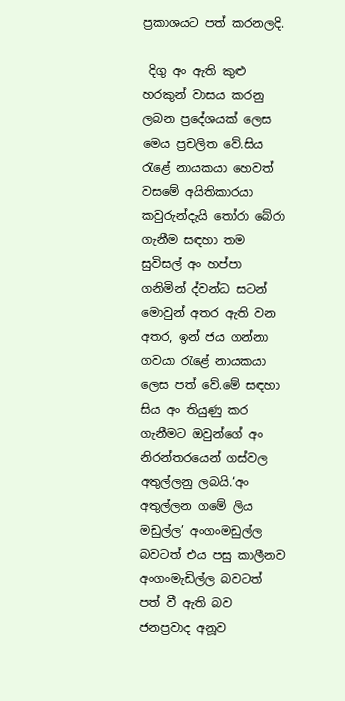ප්‍රකාශයට පත් කරනලදි.

 දිගු අං ඇති කුළු හරකුන් වාසය කරනු ලබන ප්‍රදේශයක් ලෙස මෙය ප්‍රචලිත වේ.සිය රැළේ නායකයා හෙවත් වසමේ අයිතිකාරයා කවුරුන්දැයි තෝරා බේරා ගැනීම සඳහා තම සුවිසල් අං හප්පා ගනිමින් ද්වන්ධ සටන් මොවුන් අතර ඇති වන අතර, ඉන් ජය ගන්නා ගවයා රැළේ නායකයා ලෙස පත් වේ.මේ සඳහා සිය අං තියුණු කර ගැනීමට ඔවුන්ගේ අං නිරන්තරයෙන් ගස්වල අතුල්ලනු ලබයි.‘අං අතුල්ලන ගමේ ලිය මඩුල්ල’ අංගංමඩුල්ල බවටත් එය පසු කාලීනව අංගංමැඩිල්ල බවටත් පත් වී ඇති බව ජනප්‍රවාද අනූව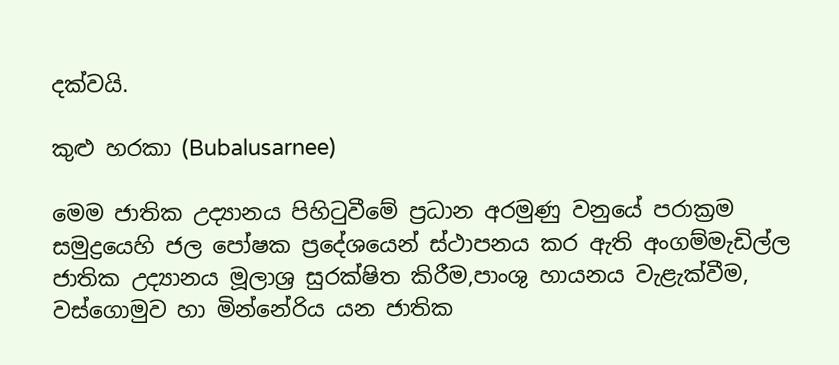දක්වයි.

කුළු හරකා (Bubalusarnee)

මෙම ජාතික උද්‍යානය පිහිටුවීමේ ප්‍රධාන අරමුණු වනුයේ පරාක්‍රම සමුද්‍රයෙහි ජල පෝෂක ප්‍රදේශයෙන් ස්ථාපනය කර ඇති අංගම්මැඩිල්ල ජාතික උද්‍යානය මූලාශ්‍ර සුරක්ෂිත කිරීම,පාංශු හායනය වැළැක්වීම, වස්ගොමුව හා මින්නේරිය යන ජාතික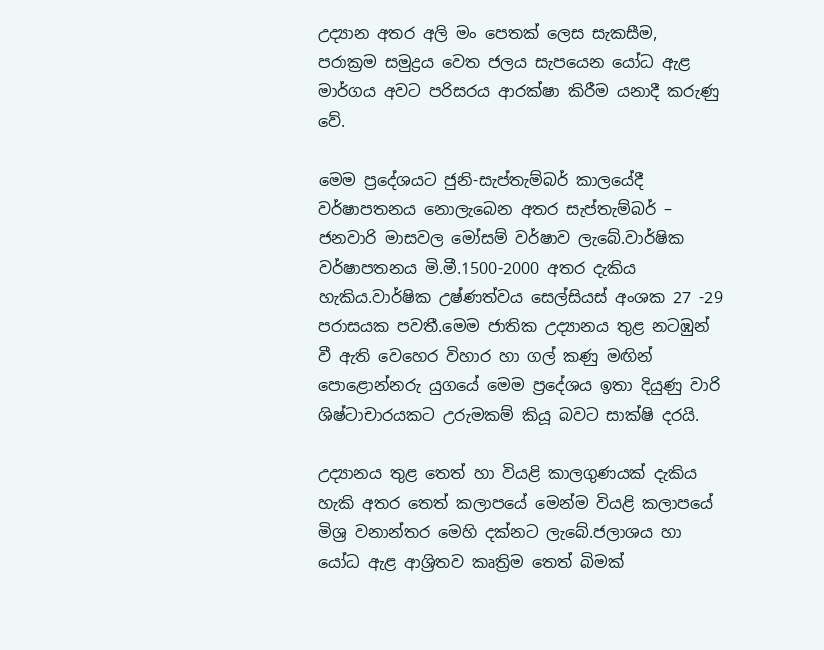උද්‍යාන අතර අලි මං පෙතක් ලෙස සැකසීම, පරාක්‍රම සමුද්‍රය වෙත ජලය සැපයෙන යෝධ ඇළ මාර්ගය අවට පරිසරය ආරක්ෂා කිරීම යනාදී කරුණු වේ.

මෙම ප්‍රදේශයට ජුනි-සැප්තැම්බර් කාලයේදී වර්ෂාපතනය නොලැබෙන අතර සැප්තැම්බර් – ජනවාරි මාසවල මෝසම් වර්ෂාව ලැබේ.වාර්ෂික වර්ෂාපතනය මි.මී.1500-2000 අතර දැකිය හැකිය.වාර්ෂික උෂ්ණත්වය සෙල්සියස් අංශක 27 -29 පරාසයක පවතී.මෙම ජාතික උද්‍යානය තුළ නටඹුන් වී ඇති වෙහෙර විහාර හා ගල් කණු මඟින් පොළොන්නරු යුගයේ මෙම ප්‍රදේශය ඉතා දියුණු වාරි ශිෂ්ටාචාරයකට උරුමකම් කියූ බවට සාක්ෂි දරයි.

උද්‍යානය තුළ තෙත් හා වියළි කාලගුණයක් දැකිය හැකි අතර තෙත් කලාපයේ මෙන්ම වියළි කලාපයේ මිශ්‍ර වනාන්තර මෙහි දක්නට ලැබේ.ජලාශය හා යෝධ ඇළ ආශ්‍රිතව කෘත්‍රිම තෙත් බිමක්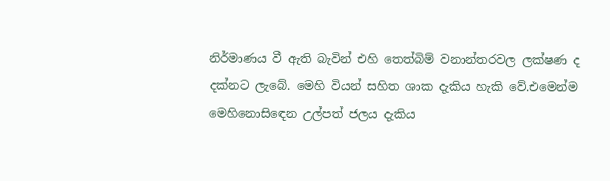නිර්මාණය වී ඇති බැවින් එහි තෙත්බිම් වනාන්තරවල ලක්ෂණ ද දක්නට ලැබේ. මෙහි වියන් සහිත ශාක දැකිය හැකි වේ.එමෙන්ම මෙහිනොසිඳෙන උල්පත් ජලය දැකිය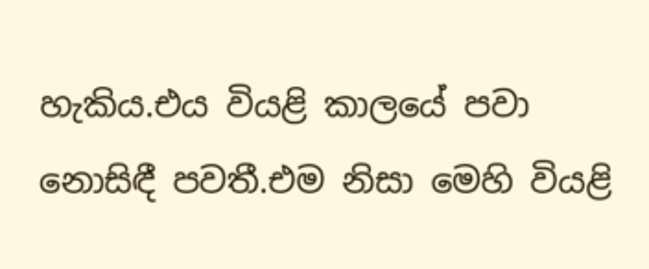හැකිය.එය වියළි කාලයේ පවා නොසිඳී පවතී.එම නිසා මෙහි වියළි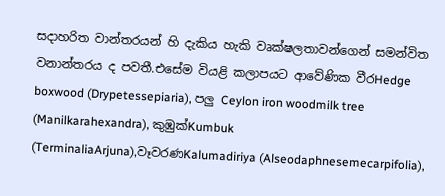සදාහරිත වාන්තරයන් හි දැකිය හැකි වෘක්ෂලතාවන්ගෙන් සමන්විත වනාන්තරය ද පවතී.එසේම වියළි කලාපයට ආවේණික වීරHedge boxwood (Drypetessepiaria), පලු Ceylon iron woodmilk tree (Manilkarahexandra), කුඹුක්Kumbuk (TerminaliaArjuna),වෑවරණKalumadiriya (Alseodaphnesemecarpifolia),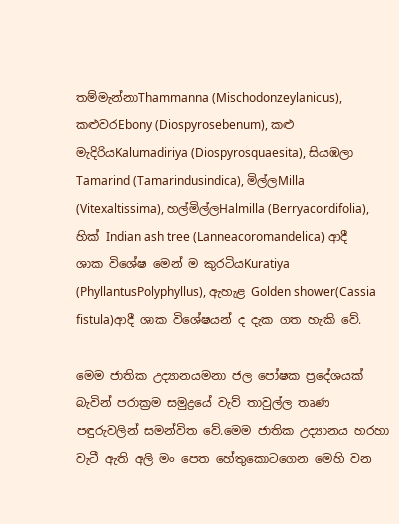තම්මැන්නාThammanna (Mischodonzeylanicus), කළුවරEbony (Diospyrosebenum), කළු මැදිරියKalumadiriya (Diospyrosquaesita), සියඹලා Tamarind (Tamarindusindica), මිල්ලMilla (Vitexaltissima), හල්මිල්ලHalmilla (Berryacordifolia), හික් Indian ash tree (Lanneacoromandelica) ආදී ශාක විශේෂ මෙන් ම කුරටියKuratiya (PhyllantusPolyphyllus), ඇහැළ Golden shower(Cassia fistula)ආදී ශාක විශේෂයන් ද දැක ගත හැකි වේ.

මෙම ජාතික උද්‍යානයමනා ජල පෝෂක ප්‍රදේශයක් බැවින් පරාක්‍රම සමුද්‍රයේ වැව් තාවුල්ල තෘණ පඳුරුවලින් සමන්විත වේ.මෙම ජාතික උද්‍යානය හරහා වැටී ඇති අලි මං පෙත හේතුකොටගෙන මෙහි වන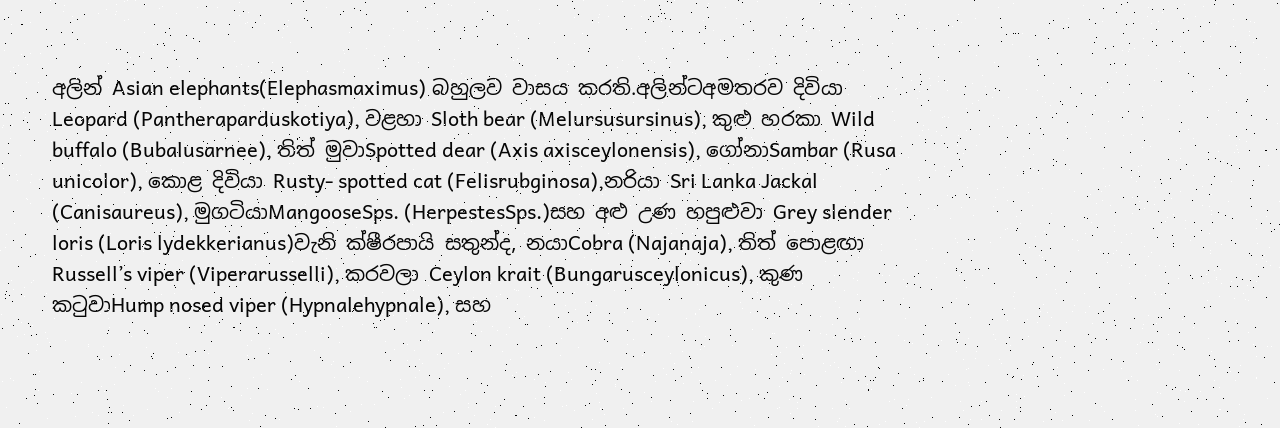අලින් Asian elephants(Elephasmaximus) බහුලව වාසය කරති.අලින්ටඅමතරව දිවියා Leopard (Pantheraparduskotiya), වළහා Sloth bear (Melursusursinus), කුළු හරකා Wild buffalo (Bubalusarnee), තිත් මුවාSpotted dear (Axis axisceylonensis), ගෝනාSambar (Rusa unicolor), කොළ දිවියා Rusty- spotted cat (Felisrubginosa),නරියා Sri Lanka Jackal (Canisaureus), මුගටියාMangooseSps. (HerpestesSps.)සහ අළු උණ හපුළුවා Grey slender loris (Loris lydekkerianus)වැනි ක්ෂීරපායි සතුන්ද, නයාCobra (Najanaja), තිත් පොළඟා Russell’s viper (Viperarusselli), කරවලා Ceylon krait (Bungarusceylonicus), කුණ කටුවාHump nosed viper (Hypnalehypnale), සහ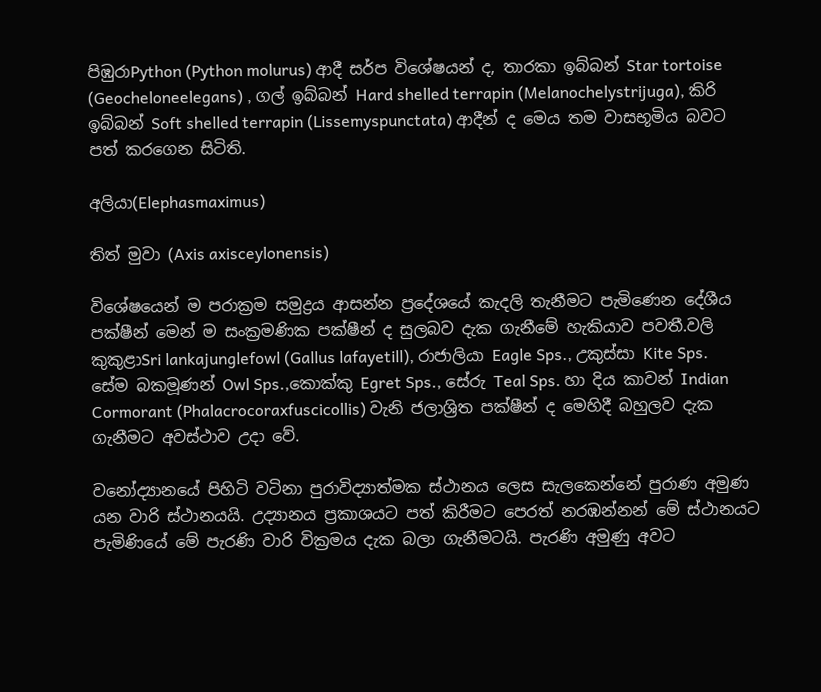පිඹුරාPython (Python molurus) ආදී සර්ප විශේෂයන් ද, තාරකා ඉබ්බන් Star tortoise (Geocheloneelegans) , ගල් ඉබ්බන් Hard shelled terrapin (Melanochelystrijuga), කිරි ඉබ්බන් Soft shelled terrapin (Lissemyspunctata) ආදීන් ද මෙය තම වාසභූමිය බවට පත් කරගෙන සිටිති.

අලියා(Elephasmaximus)

තිත් මුවා (Axis axisceylonensis)

විශේෂයෙන් ම පරාක්‍රම සමුද්‍රය ආසන්න ප්‍රදේශයේ කැදලි තැනීමට පැමිණෙන දේශීය පක්ෂීන් මෙන් ම සංක්‍රමණික පක්ෂීන් ද සුලබව දැක ගැනීමේ හැකියාව පවතී.වලි කුකුළාSri lankajunglefowl (Gallus lafayetill), රාජාලියා Eagle Sps., උකුස්සා Kite Sps. සේම බකමූණන් Owl Sps.,කොක්කු Egret Sps., සේරු Teal Sps. හා දිය කාවන් Indian Cormorant (Phalacrocoraxfuscicollis) වැනි ජලාශ්‍රිත පක්ෂීන් ද මෙහිදී බහුලව දැක ගැනීමට අවස්ථාව උදා වේ.

වනෝද්‍යානයේ පිහිටි වටිනා පුරාවිද්‍යාත්මක ස්ථානය ලෙස සැලකෙන්නේ පුරාණ අමුණ යන වාරි ස්ථානයයි. උද්‍යානය ප්‍රකාශයට පත් කිරීමට පෙරත් නරඹන්නන් මේ ස්ථානයට පැමිණියේ මේ පැරණි වාරි වික්‍රමය දැක බලා ගැනීමටයි. පැරණි අමුණු අවට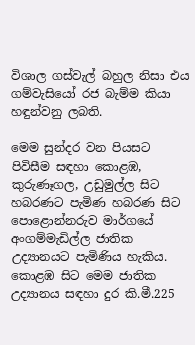විශාල ගස්වැල් බහුල නිසා එය ගම්වැසියෝ රජ බැම්ම කියා හඳුන්වනු ලබති.

මෙම සුන්දර වන පියසට පිවිසීම සඳහා කොළඹ, කුරුණෑගල, උඩුමුල්ල සිට හබරණට පැමිණ හබරණ සිට පොළොන්නරුව මාර්ගයේ අංගම්මැඩිල්ල ජාතික උද්‍යානයට පැමිණිය හැකිය. කොළඹ සිට මෙම ජාතික උද්‍යානය සඳහා දුර කි.මී.225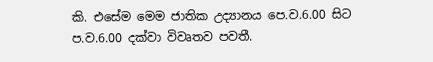කි. එසේම මෙම ජාතික උද්‍යානය පෙ.ව.6.00 සිට ප.ව.6.00 දක්වා විවෘතව පවතී.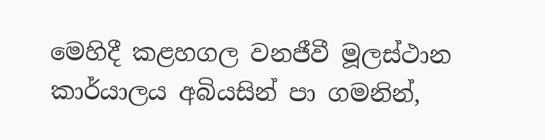මෙහිදී කළහගල වනජීවී මූලස්ථාන කාර්යාලය අබියසින් පා ගමනින්,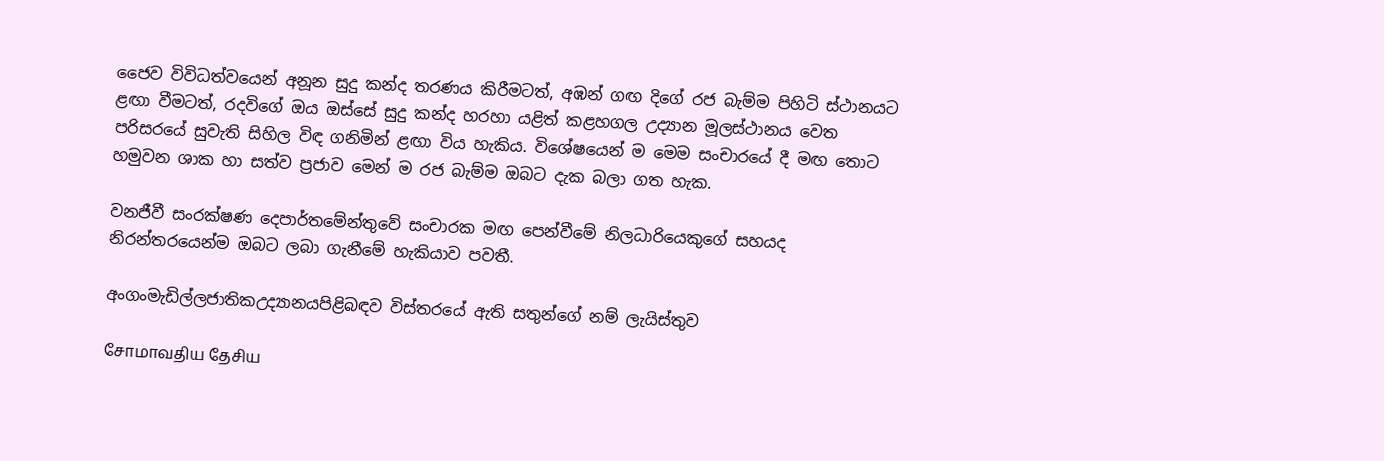ජෛව විවිධත්වයෙන් අනූන සුදු කන්ද තරණය කිරීමටත්, අඹන් ගඟ දිගේ රජ බැම්ම පිහිටි ස්ථානයට ළඟා වීමටත්, රදවිගේ ඔය ඔස්සේ සුදු කන්ද හරහා යළිත් කළහගල උද්‍යාන මූලස්ථානය වෙත පරිසරයේ සුවැති සිහිල විඳ ගනිමින් ළඟා විය හැකිය. විශේෂයෙන් ම මෙම සංචාරයේ දී මඟ තොට හමුවන ශාක හා සත්ව ප්‍රජාව මෙන් ම රජ බැම්ම ඔබට දැක බලා ගත හැක.

වනජීවී සංරක්ෂණ දෙපාර්තමේන්තුවේ සංචාරක මඟ පෙන්වීමේ නිලධාරියෙකුගේ සහයද නිරන්තරයෙන්ම ඔබට ලබා ගැනීමේ හැකියාව පවතී.

අංගංමැඩිල්ලජාතිකඋද්‍යානයපිළිබඳව විස්තරයේ ඇති සතුන්ගේ නම් ලැයිස්තුව

சோமாவதிய தேசிய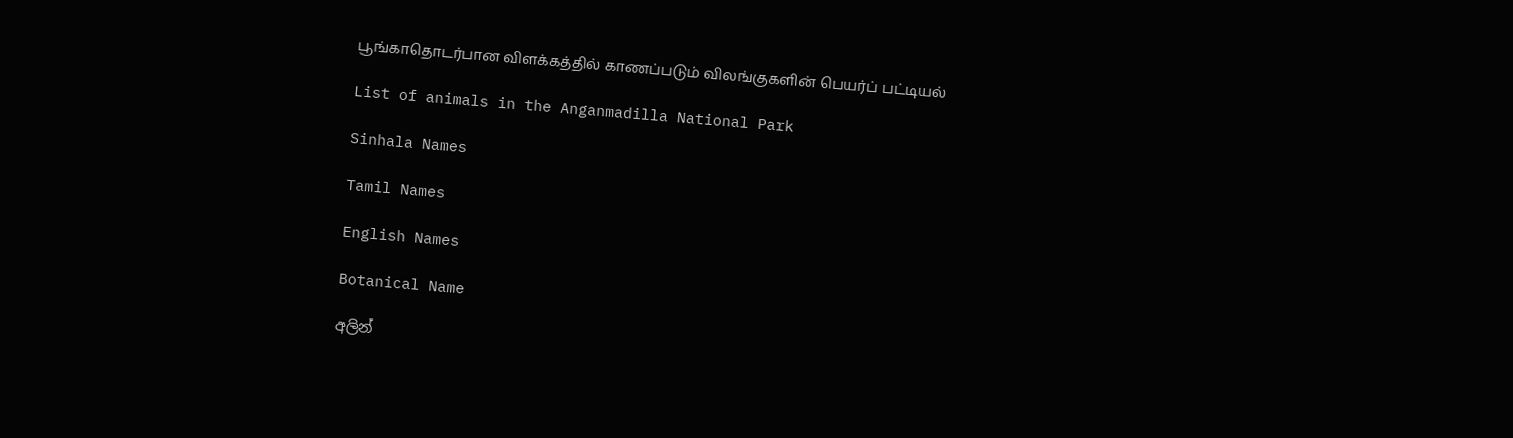பூங்காதொடர்பான விளக்கத்தில் காணப்படும் விலங்குகளின் பெயர்ப் பட்டியல்

List of animals in the Anganmadilla National Park

Sinhala Names

Tamil Names

English Names

Botanical Name

අලින්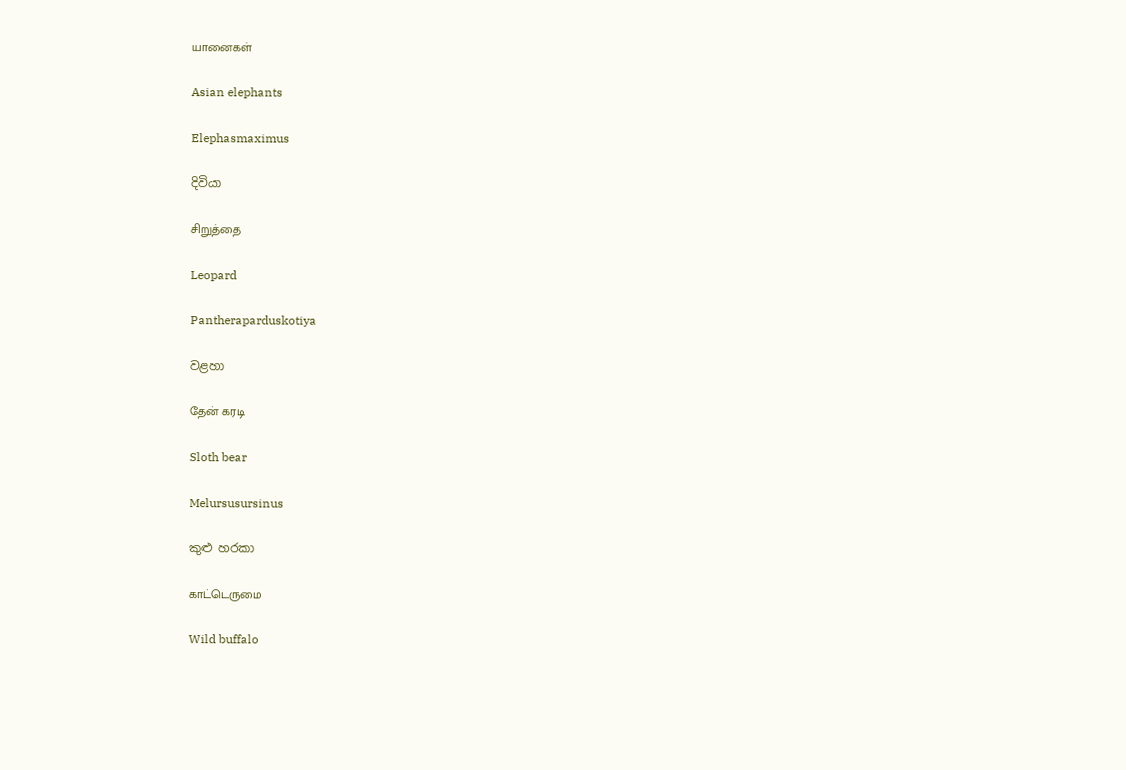யானைகள்

Asian elephants

Elephasmaximus

දිවියා

சிறுத்தை

Leopard

Pantheraparduskotiya

වළහා

தேன் கரடி

Sloth bear

Melursusursinus

කුළු හරකා

காட்டெருமை

Wild buffalo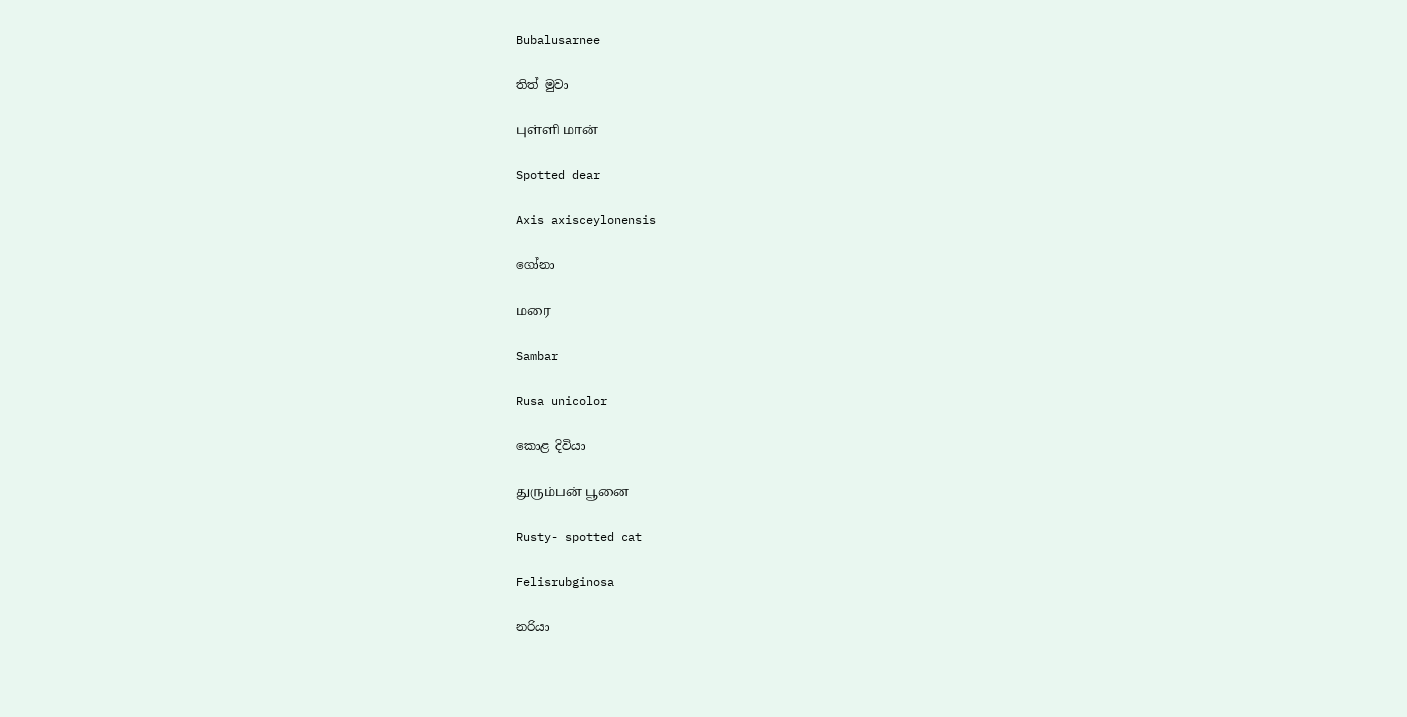Bubalusarnee

තිත් මුවා

புள்ளி மான்

Spotted dear

Axis axisceylonensis

ගෝනා

மரை

Sambar

Rusa unicolor

කොළ දිවියා

துரும்பன் பூனை

Rusty- spotted cat

Felisrubginosa

නරියා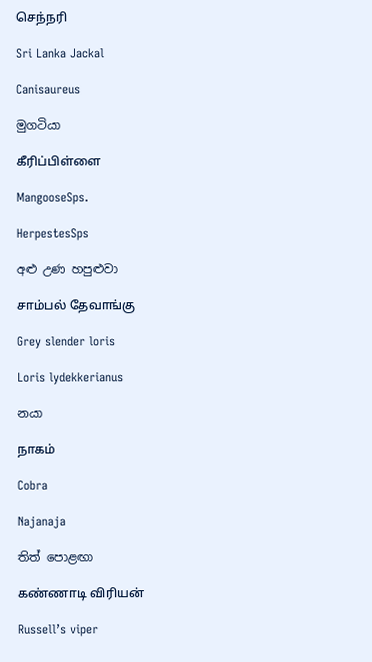செந்நரி

Sri Lanka Jackal

Canisaureus

මුගටියා

கீரிப்பிள்ளை

MangooseSps.

HerpestesSps

අළු උණ හපුළුවා

சாம்பல் தேவாங்கு

Grey slender loris

Loris lydekkerianus

නයා

நாகம்

Cobra

Najanaja

තිත් පොළඟා

கண்ணாடி விரியன்

Russell’s viper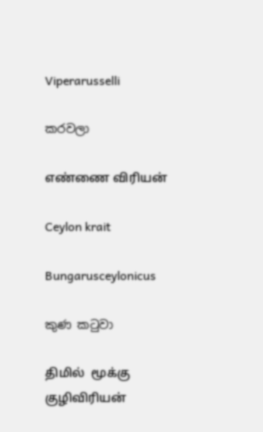Viperarusselli

කරවලා

எண்ணை விரியன்

Ceylon krait

Bungarusceylonicus

කුණ කටුවා

திமில்  மூக்கு குழிவிரியன்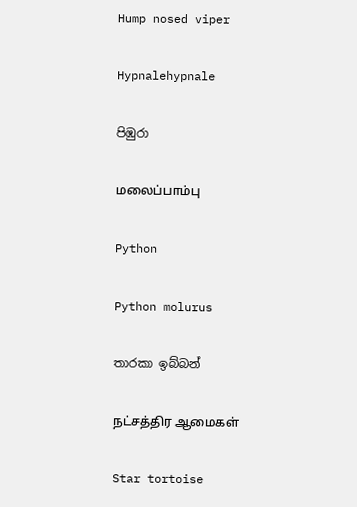Hump nosed viper

Hypnalehypnale

පිඹුරා

மலைப்பாம்பு

Python

Python molurus

තාරකා ඉබ්බන්

நட்சத்திர ஆமைகள்

Star tortoise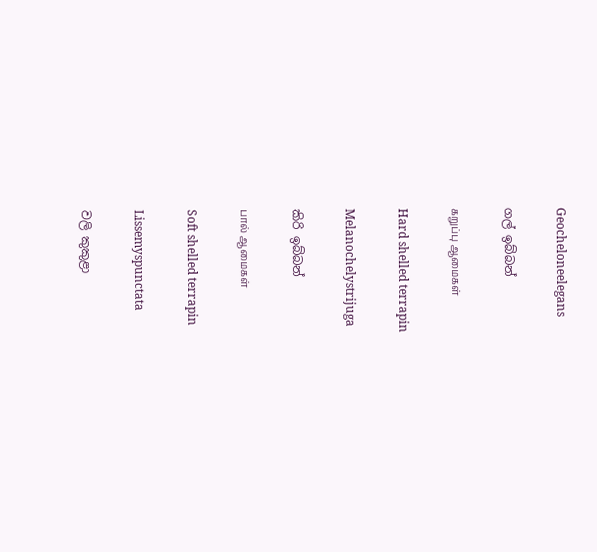Geocheloneelegans

ගල් ඉබ්බන්

கறுப்பு ஆமைகள்

Hard shelled terrapin

Melanochelystrijuga

කිරි ඉබ්බන්

பால் ஆமைகள்

Soft shelled terrapin

Lissemyspunctata

වලි කුකුළා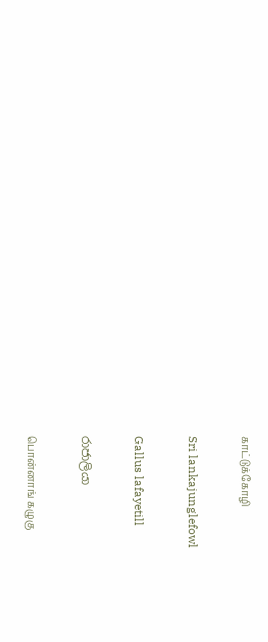காட்டுக்கோழி

Sri lankajunglefowl

Gallus lafayetill

රාජාලියා

பொன்னாங் கழுகு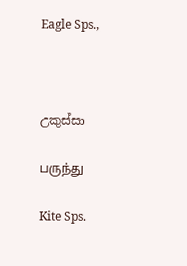Eagle Sps.,



උකුස්සා

பருந்து

Kite Sps.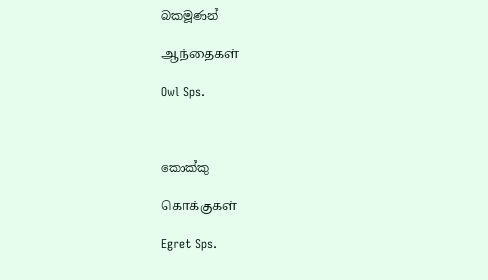බකමූණන්

ஆந்தைகள்

Owl Sps.



කොක්කු

கொக்குகள்

Egret Sps.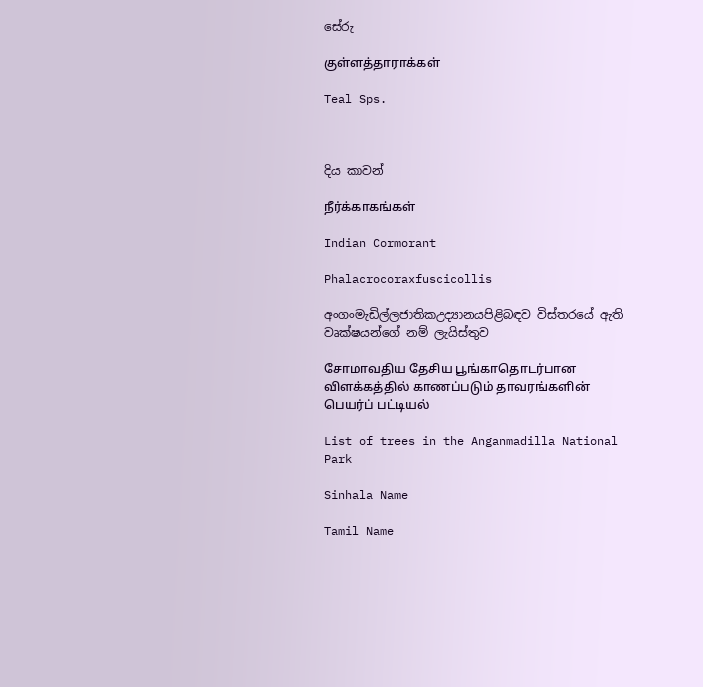සේරු

குள்ளத்தாராக்கள்

Teal Sps.



දිය කාවන්

நீர்க்காகங்கள்

Indian Cormorant

Phalacrocoraxfuscicollis

අංගංමැඩිල්ලජාතිකඋද්‍යානයපිළිබඳව විස්තරයේ ඇති වෘක්ෂයන්ගේ නම් ලැයිස්තුව

சோமாவதிய தேசிய பூங்காதொடர்பான விளக்கத்தில் காணப்படும் தாவரங்களின் பெயர்ப் பட்டியல்

List of trees in the Anganmadilla National Park

Sinhala Name

Tamil Name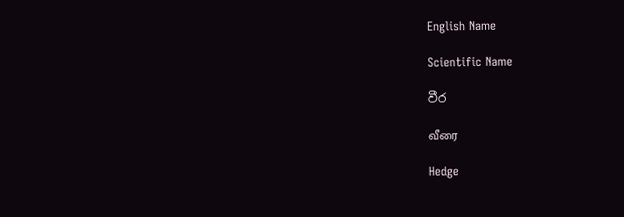English Name

Scientific Name

වීර

வீரை

Hedge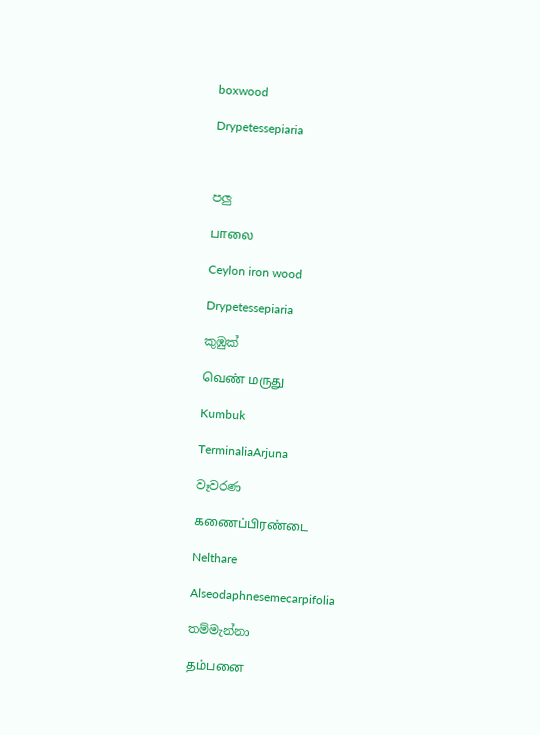boxwood

Drypetessepiaria



පලු

பாலை

Ceylon iron wood

Drypetessepiaria

කුඹුක්

வெண் மருது

Kumbuk

TerminaliaArjuna

වෑවරණ

கணைப்பிரண்டை

Nelthare

Alseodaphnesemecarpifolia

තම්මැන්නා

தம்பனை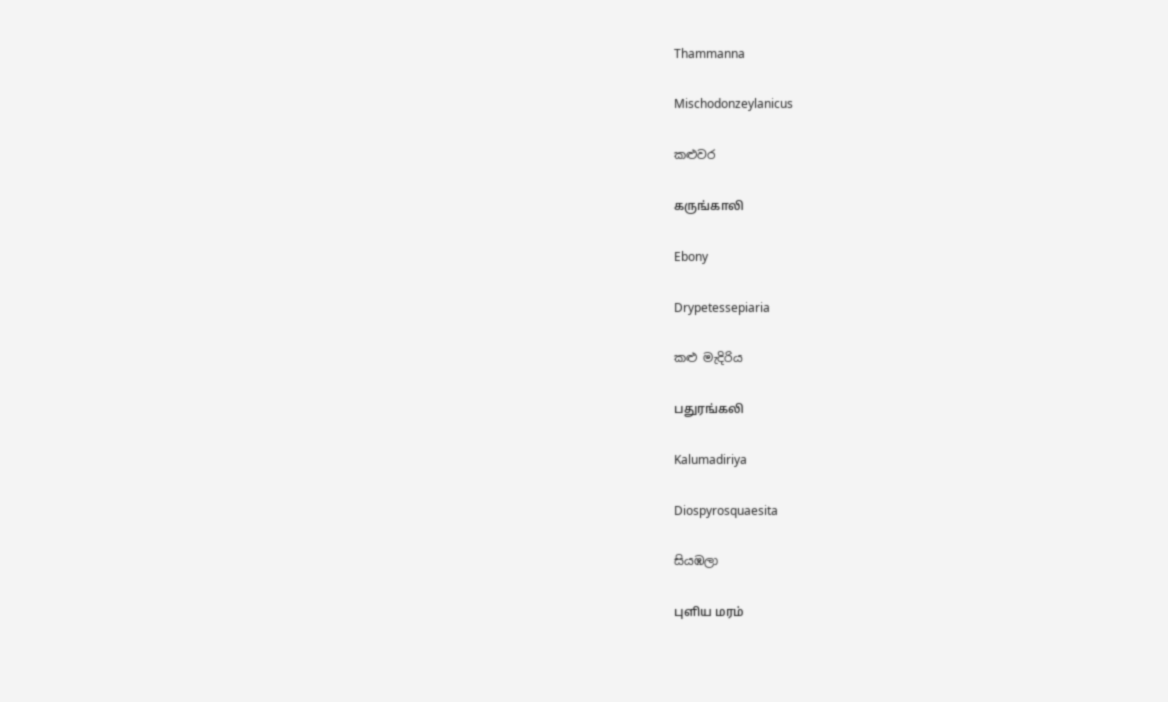Thammanna

Mischodonzeylanicus

කළුවර

கருங்காலி

Ebony

Drypetessepiaria

කළු මැදිරිය

பதுரங்கலி

Kalumadiriya

Diospyrosquaesita

සියඹලා

புளிய மரம்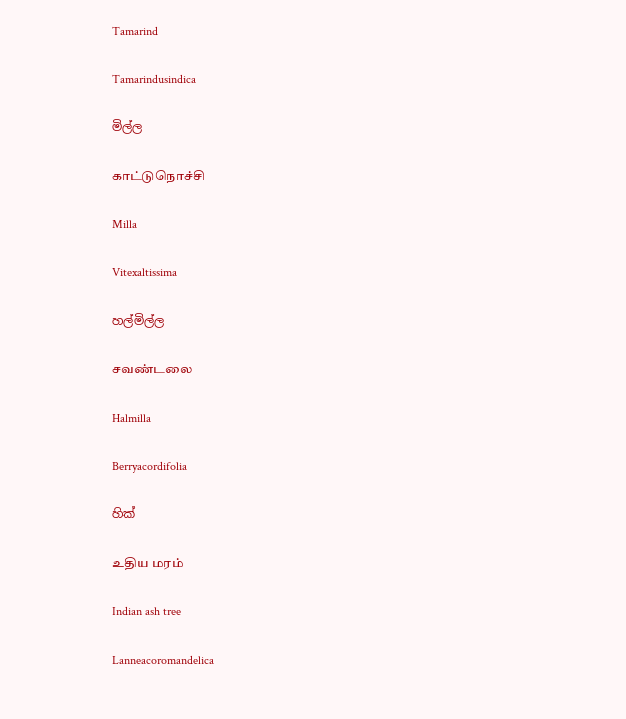Tamarind

Tamarindusindica

මිල්ල

காட்டுநொச்சி

Milla

Vitexaltissima

හල්මිල්ල

சவண்டலை

Halmilla

Berryacordifolia

හික්

உதிய மரம்

Indian ash tree

Lanneacoromandelica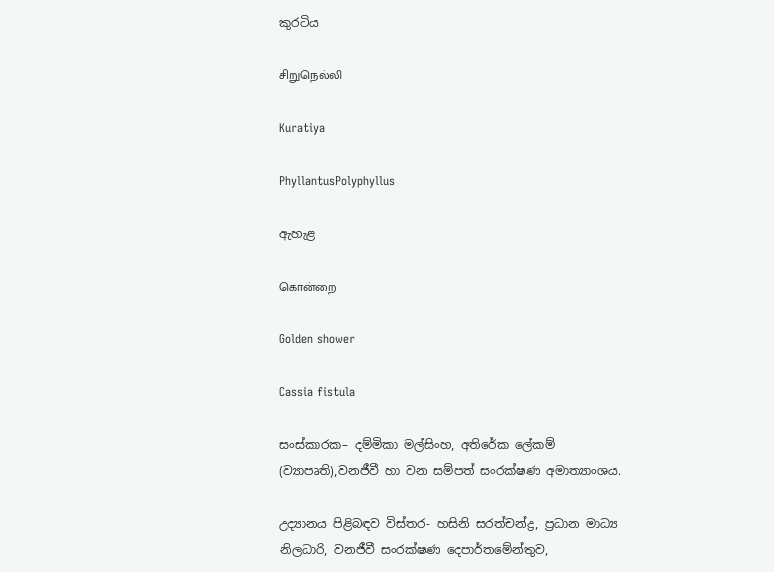කුරටිය

சிறுநெல்லி

Kuratiya

PhyllantusPolyphyllus

ඇහැළ

கொன்றை

Golden shower

Cassia fistula

සංස්කාරක– දම්මිකා මල්සිංහ, අතිරේක ලේකම් (ව්‍යාපෘති),වනජීවී හා වන සම්පත් සංරක්ෂණ අමාත්‍යාංශය.

උද්‍යානය පිළිබඳව විස්තර- හසිනි සරත්චන්ද්‍ර, ප්‍රධාන මාධ්‍ය නිලධාරි, වනජීවී සංරක්ෂණ දෙපාර්තමේන්තුව,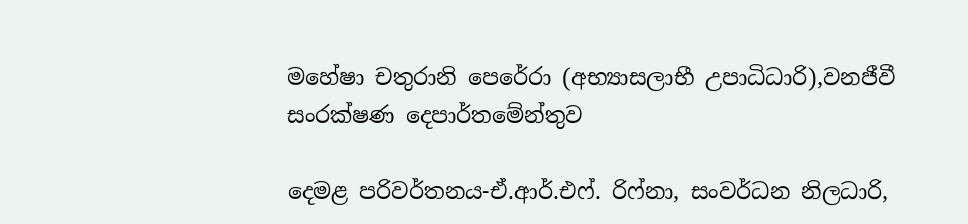මහේෂා චතුරානි පෙරේරා (අභ්‍යාසලාභී උපාධිධාරි),වනජීවී සංරක්ෂණ දෙපාර්තමේන්තුව

දෙමළ පරිවර්තනය-ඒ.ආර්.එෆ්. රිෆ්නා, සංවර්ධන නිලධාරි,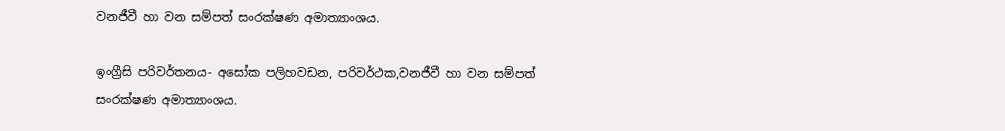වනජීවී හා වන සම්පත් සංරක්ෂණ අමාත්‍යාංශය.

ඉංග්‍රීසි පරිවර්තනය- අසෝක පලිහවඩන, පරිවර්ථක,වනජීවී හා වන සම්පත් සංරක්ෂණ අමාත්‍යාංශය.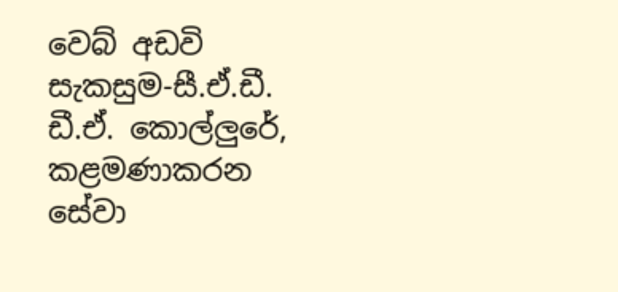වෙබ් අඩවි සැකසුම-සී.ඒ.ඩී. ඩී.ඒ. කොල්ලුරේ, කළමණාකරන සේවා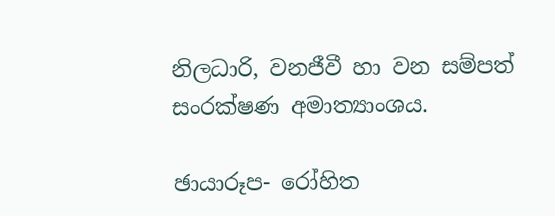නිලධාරි, වනජීවී හා වන සම්පත් සංරක්ෂණ අමාත්‍යාංශය.

ඡායාරූප- රෝහිත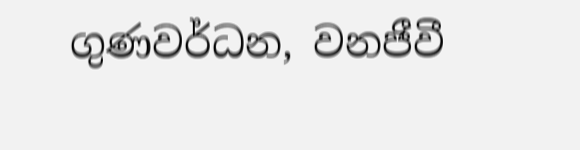ගුණවර්ධන, වනජීවී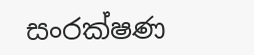සංරක්ෂණ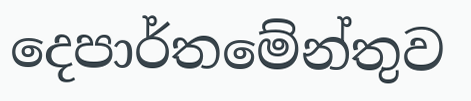දෙපාර්තමේන්තුව